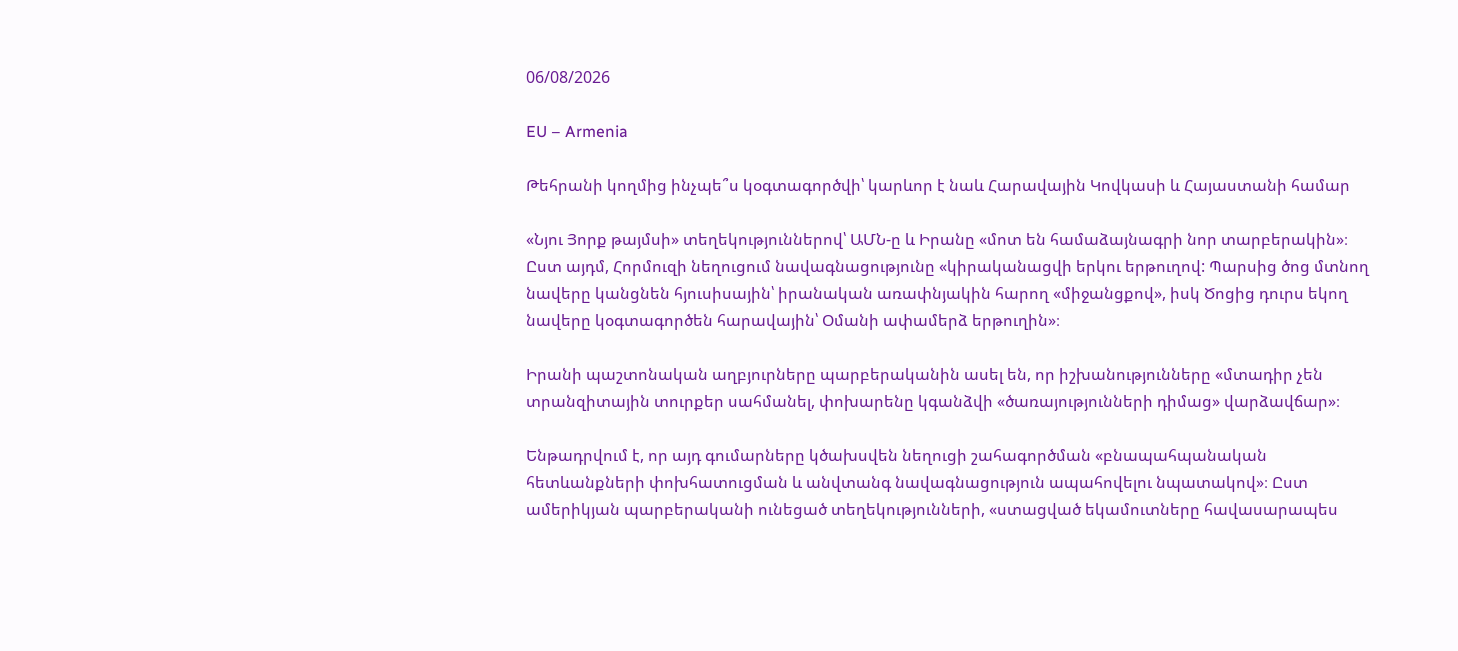06/08/2026

EU – Armenia

Թեհրանի կողմից ինչպե՞ս կօգտագործվի՝ կարևոր է նաև Հարավային Կովկասի և Հայաստանի համար

«Նյու Յորք թայմսի» տեղեկություններով՝ ԱՄՆ-ը և Իրանը «մոտ են համաձայնագրի նոր տարբերակին»։ Ըստ այդմ, Հորմուզի նեղուցում նավագնացությունը «կիրականացվի երկու երթուղով: Պարսից ծոց մտնող նավերը կանցնեն հյուսիսային՝ իրանական առափնյակին հարող «միջանցքով», իսկ Ծոցից դուրս եկող նավերը կօգտագործեն հարավային՝ Օմանի ափամերձ երթուղին»։

Իրանի պաշտոնական աղբյուրները պարբերականին ասել են, որ իշխանությունները «մտադիր չեն տրանզիտային տուրքեր սահմանել, փոխարենը կգանձվի «ծառայությունների դիմաց» վարձավճար»։

Ենթադրվում է, որ այդ գումարները կծախսվեն նեղուցի շահագործման «բնապահպանական հետևանքների փոխհատուցման և անվտանգ նավագնացություն ապահովելու նպատակով»։ Ըստ ամերիկյան պարբերականի ունեցած տեղեկությունների, «ստացված եկամուտները հավասարապես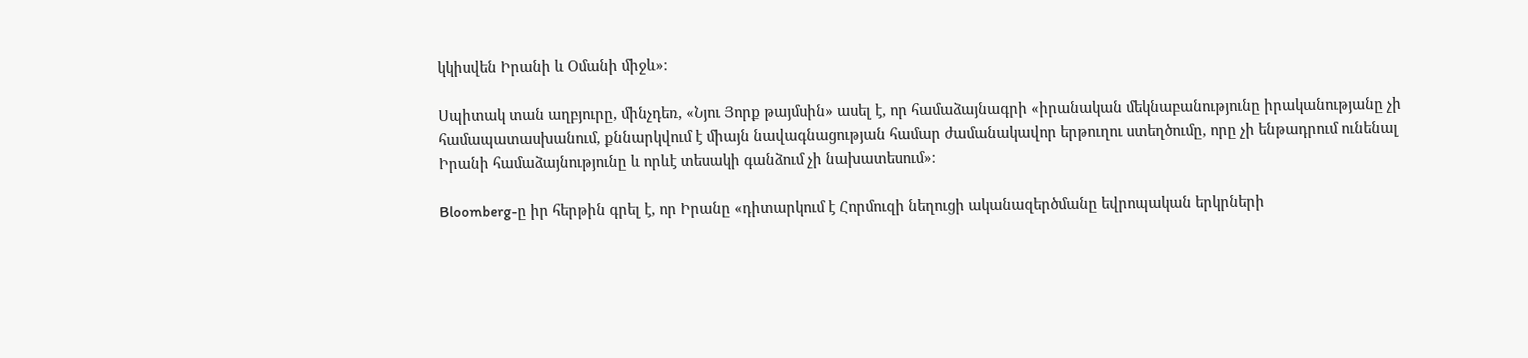կկիսվեն Իրանի և Օմանի միջև»։

Սպիտակ տան աղբյուրը, մինչդեռ, «Նյու Յորք թայմսին» ասել է, որ համաձայնագրի «իրանական մեկնաբանությունը իրականությանը չի համապատասխանում, քննարկվում է միայն նավագնացության համար ժամանակավոր երթուղու ստեղծումը, որը չի ենթադրում ունենալ Իրանի համաձայնությունը և որևէ տեսակի գանձում չի նախատեսում»։

Bloomberg-ը իր հերթին գրել է, որ Իրանը «դիտարկում է Հորմուզի նեղուցի ականազերծմանը եվրոպական երկրների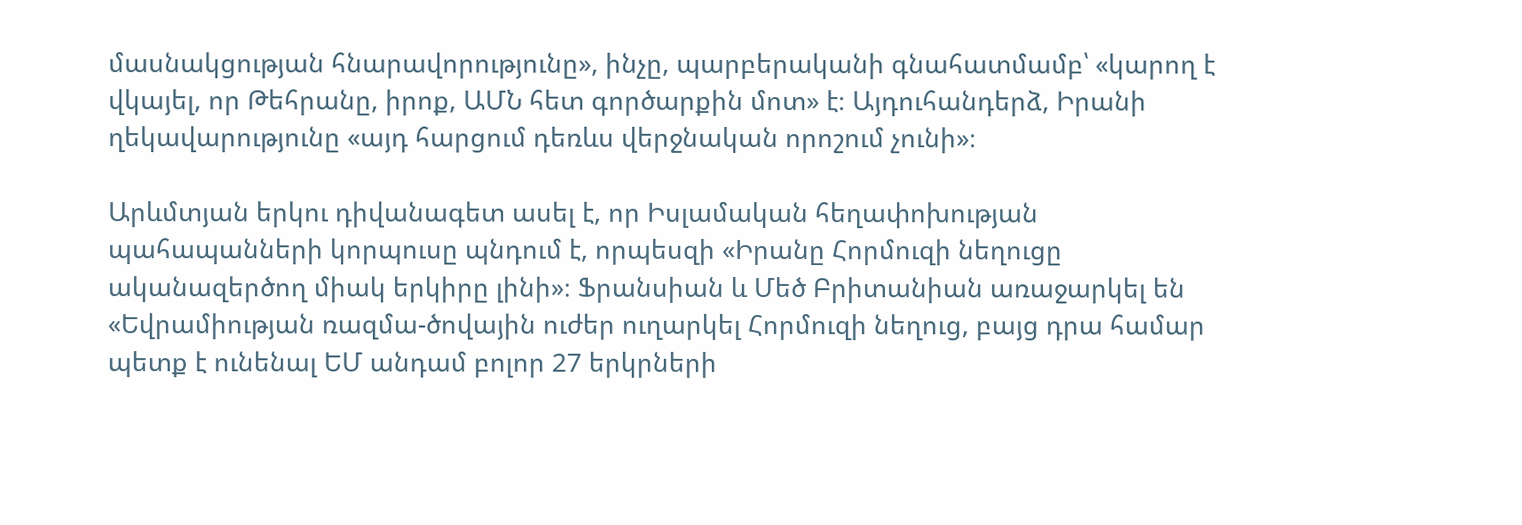մասնակցության հնարավորությունը», ինչը, պարբերականի գնահատմամբ՝ «կարող է վկայել, որ Թեհրանը, իրոք, ԱՄՆ հետ գործարքին մոտ» է։ Այդուհանդերձ, Իրանի ղեկավարությունը «այդ հարցում դեռևս վերջնական որոշում չունի»։

Արևմտյան երկու դիվանագետ ասել է, որ Իսլամական հեղափոխության պահապանների կորպուսը պնդում է, որպեսզի «Իրանը Հորմուզի նեղուցը ականազերծող միակ երկիրը լինի»։ Ֆրանսիան և Մեծ Բրիտանիան առաջարկել են «Եվրամիության ռազմա-ծովային ուժեր ուղարկել Հորմուզի նեղուց, բայց դրա համար պետք է ունենալ ԵՄ անդամ բոլոր 27 երկրների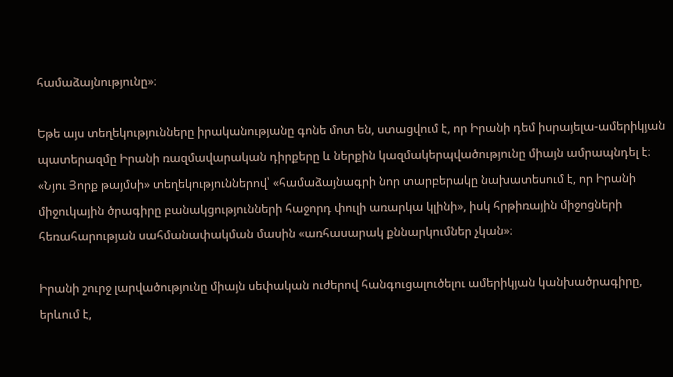համաձայնությունը»։

Եթե այս տեղեկությունները իրականությանը գոնե մոտ են, ստացվում է, որ Իրանի դեմ իսրայելա-ամերիկյան պատերազմը Իրանի ռազմավարական դիրքերը և ներքին կազմակերպվածությունը միայն ամրապնդել է։ «Նյու Յորք թայմսի» տեղեկություններով՝ «համաձայնագրի նոր տարբերակը նախատեսում է, որ Իրանի միջուկային ծրագիրը բանակցությունների հաջորդ փուլի առարկա կլինի», իսկ հրթիռային միջոցների հեռահարության սահմանափակման մասին «առհասարակ քննարկումներ չկան»։

Իրանի շուրջ լարվածությունը միայն սեփական ուժերով հանգուցալուծելու ամերիկյան կանխածրագիրը, երևում է,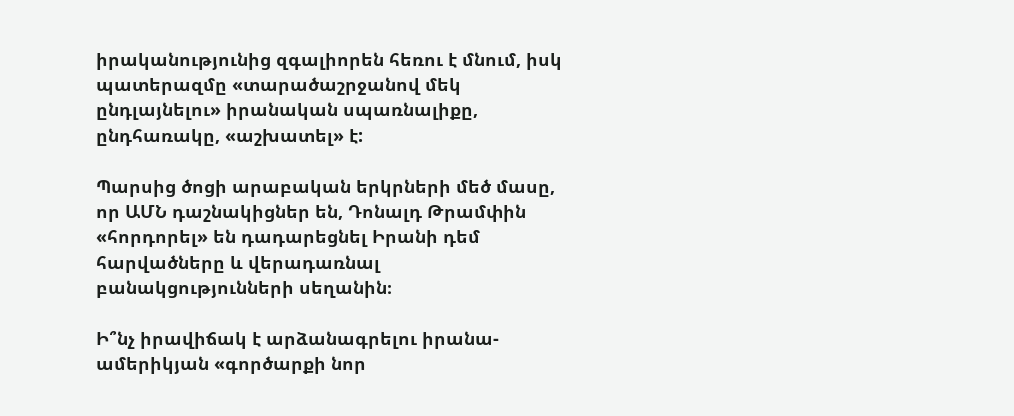իրականությունից զգալիորեն հեռու է մնում, իսկ պատերազմը «տարածաշրջանով մեկ ընդլայնելու» իրանական սպառնալիքը, ընդհառակը, «աշխատել» է:

Պարսից ծոցի արաբական երկրների մեծ մասը, որ ԱՄՆ դաշնակիցներ են, Դոնալդ Թրամփին «հորդորել» են դադարեցնել Իրանի դեմ հարվածները և վերադառնալ բանակցությունների սեղանին։

Ի՞նչ իրավիճակ է արձանագրելու իրանա-ամերիկյան «գործարքի նոր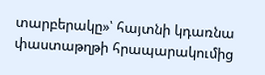տարբերակը»՝ հայտնի կդառնա փաստաթղթի հրապարակումից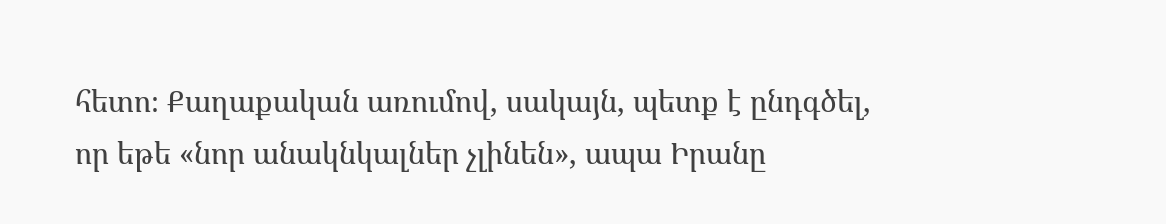հետո։ Քաղաքական առումով, սակայն, պետք է ընդգծել, որ եթե «նոր անակնկալներ չլինեն», ապա Իրանը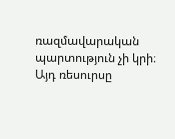ռազմավարական պարտություն չի կրի։ Այդ ռեսուրսը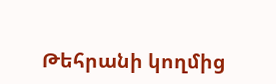Թեհրանի կողմից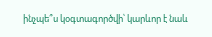ինչպե՞ս կօգտագործվի՝ կարևոր է նաև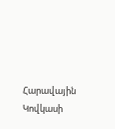Հարավային Կովկասի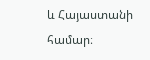և Հայաստանի համար։